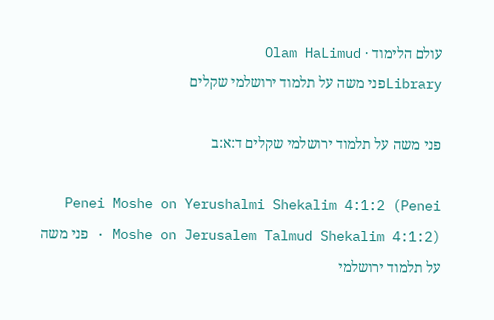עולם הלימוד · Olam HaLimud
Libraryפני משה על תלמוד ירושלמי שקלים

פני משה על תלמוד ירושלמי שקלים ד:א:ב

Penei Moshe on Yerushalmi Shekalim 4:1:2 (Penei Moshe on Jerusalem Talmud Shekalim 4:1:2) · פני משה על תלמוד ירושלמי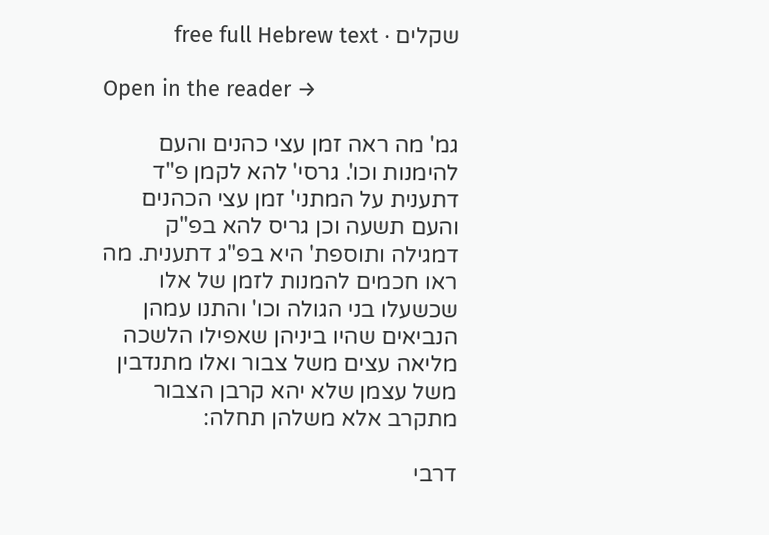שקלים · free full Hebrew text

Open in the reader →

גמ' מה ראה זמן עצי כהנים והעם להימנות וכו'. גרסי' להא לקמן פ"ד דתענית על המתני' זמן עצי הכהנים והעם תשעה וכן גריס להא בפ"ק דמגילה ותוספת' היא בפ"ג דתענית. מה ראו חכמים להמנות לזמן של אלו שכשעלו בני הגולה וכו' והתנו עמהן הנביאים שהיו ביניהן שאפילו הלשכה מליאה עצים משל צבור ואלו מתנדבין משל עצמן שלא יהא קרבן הצבור מתקרב אלא משלהן תחלה:

דרבי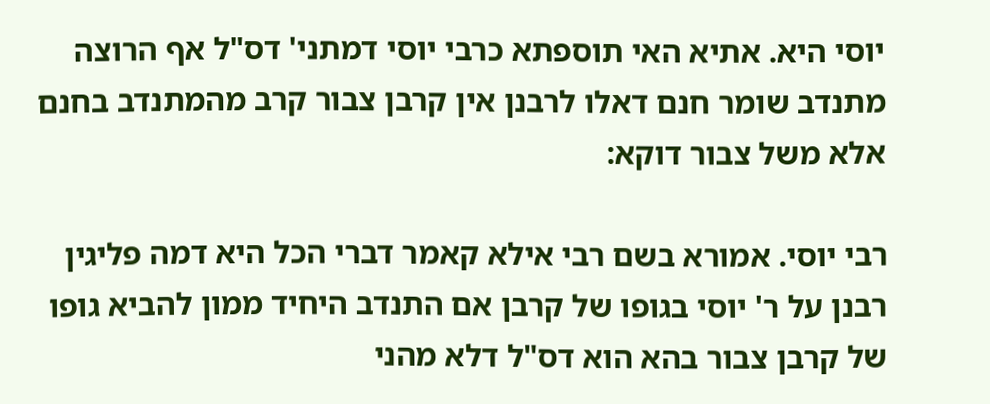יוסי היא. אתיא האי תוספתא כרבי יוסי דמתני' דס"ל אף הרוצה מתנדב שומר חנם דאלו לרבנן אין קרבן צבור קרב מהמתנדב בחנם אלא משל צבור דוקא:

רבי יוסי. אמורא בשם רבי אילא קאמר דברי הכל היא דמה פליגין רבנן על ר' יוסי בגופו של קרבן אם התנדב היחיד ממון להביא גופו של קרבן צבור בהא הוא דס"ל דלא מהני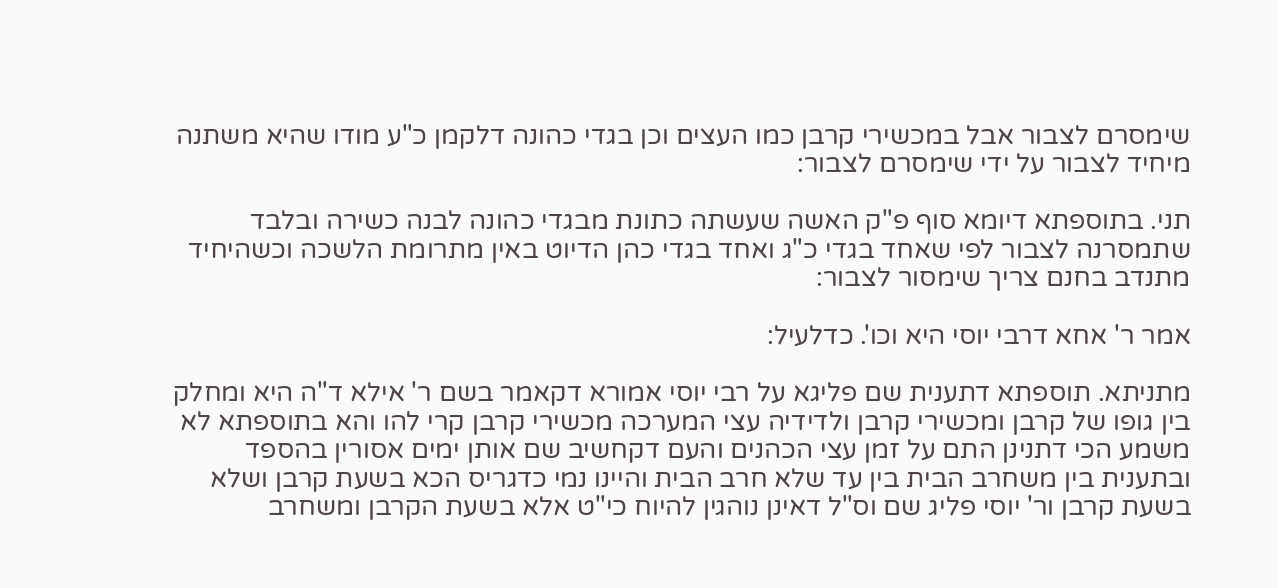שימסרם לצבור אבל במכשירי קרבן כמו העצים וכן בגדי כהונה דלקמן כ"ע מודו שהיא משתנה מיחיד לצבור על ידי שימסרם לצבור:

תני. בתוספתא דיומא סוף פ"ק האשה שעשתה כתונת מבגדי כהונה לבנה כשירה ובלבד שתמסרנה לצבור לפי שאחד בגדי כ"ג ואחד בגדי כהן הדיוט באין מתרומת הלשכה וכשהיחיד מתנדב בחנם צריך שימסור לצבור:

אמר ר' אחא דרבי יוסי היא וכו'. כדלעיל:

מתניתא. תוספתא דתענית שם פליגא על רבי יוסי אמורא דקאמר בשם ר' אילא ד"ה היא ומחלק בין גופו של קרבן ומכשירי קרבן ולדידיה עצי המערכה מכשירי קרבן קרי להו והא בתוספתא לא משמע הכי דתנינן התם על זמן עצי הכהנים והעם דקחשיב שם אותן ימים אסורין בהספד ובתענית בין משחרב הבית בין עד שלא חרב הבית והיינו נמי כדגריס הכא בשעת קרבן ושלא בשעת קרבן ור' יוסי פליג שם וס"ל דאינן נוהגין להיוח כי"ט אלא בשעת הקרבן ומשחרב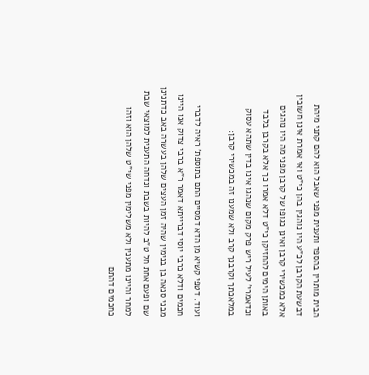הבית מותרין בהספד ותענית מפני שאבל הוא להם קתני מיהת דבשעת הקרבן לכ"ע היו נוהגין בהן כי"ט ואי אמרת אינן חשובין אלא כמכשירי קרבן ואינן כגופו של קרבן מפני מה היו נוהגים באותן הימים להחזיקן כי"ט דלא אמרו כך אלא בקרבן בלבד וכדאמרי' לעיל ריש פרק מקום שנהגו אינו בדין שתהא עסוק במלאכתך וקרבנך קרב ולא שמענו זה במכשירי קרבן:

ועוד. דטפי קשיא מן הדא דמסיים התם בתוספת' ראיה לדברי חכמים ודלא כרבי יוסי דברייתא דאמר ר"א ברבי צדוק אנו היינו מבני סנאה בן בנימין שהיה זמן העצים שלהן בעשרה באב כדתנינן שם ופעם אחת חל ט"ב להיות בשבת ונדחה התענית למוצאי שבת למחר והיינו מתענין ולא משלימין מפני שי"ט שלהן הוא וזהו כחכמים דהתם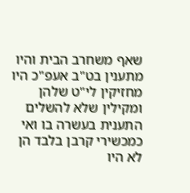שאף משחרב הבית והיו מתענין בט"ב אעפ"כ היו מחזיקין לי"ט שלהן ומקילין שלא להשלים התענית בעשרה בו ואי כמכשירי קרבן בלבד הן לא היו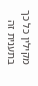מקילין כל כך בתענית זה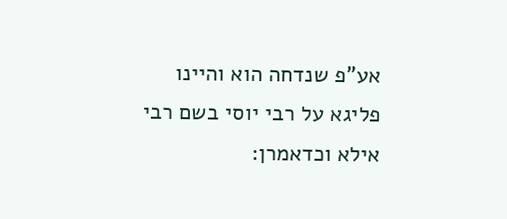אע"פ שנדחה הוא והיינו פליגא על רבי יוסי בשם רבי אילא וכדאמרן: